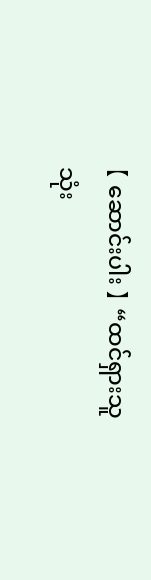【 ဆောင်းပါး 】 “ထင်ရှားသူ သုံး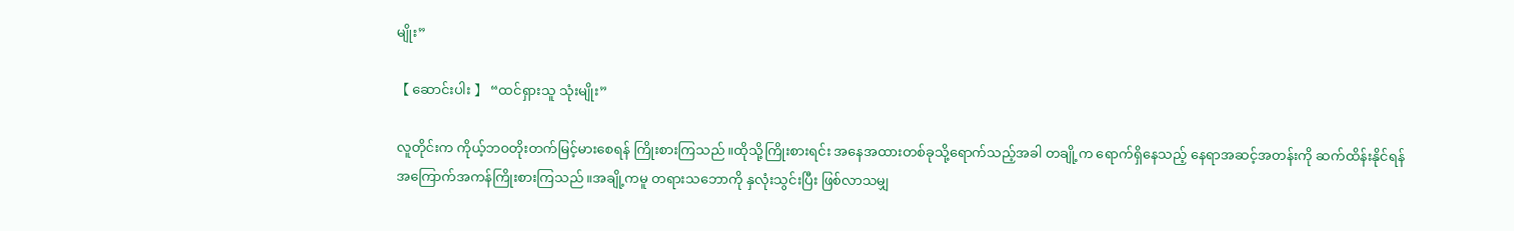မျိုး”

【 ဆောင်းပါး 】 “ထင်ရှားသူ သုံးမျိုး”

လူတိုင်းက ကိုယ့်ဘ၀တိုးတက်မြင့်မားစေရန် ကြိုးစားကြသည်။ထိုသို့ကြိုးစားရင်း အနေအထားတစ်ခုသို့ရောက်သည့်အခါ တချို့က ရောက်ရှိနေသည့် နေရာအဆင့်အတန်းကို ဆက်ထိန်းနိုင်ရန် အကြောက်အကန်ကြိုးစားကြသည်။အချို့ကမူ တရားသဘောကို နှလုံးသွင်းပြီး ဖြစ်လာသမျှ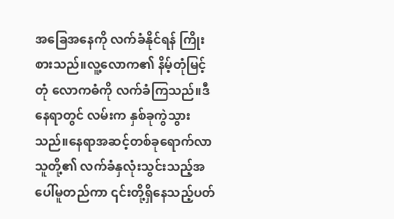အခြေအနေကို လက်ခံနိုင်ရန် ကြိုးစားသည်။လူ့လောက၏ နိမ့်တုံမြင့်တုံ လောကဓံကို လက်ခံကြသည်။ဒီနေရာတွင် လမ်းက နှစ်ခုကွဲသွားသည်။နေရာအဆင့်တစ်ခုရောက်လာသူတို့၏ လက်ခံနှလုံးသွင်းသည့်အပေါ်မူတည်ကာ ၎င်းတို့ရှိနေသည့်ပတ်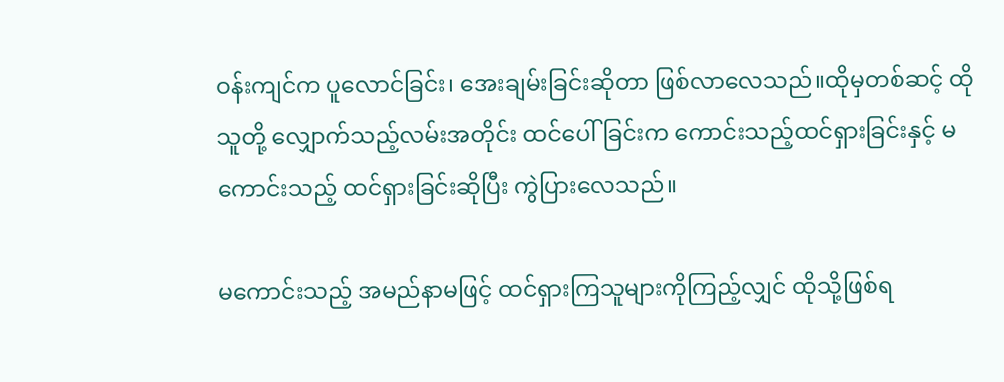ဝန်းကျင်က ပူလောင်ခြင်း၊ အေးချမ်းခြင်းဆိုတာ ဖြစ်လာလေသည်။ထိုမှတစ်ဆင့် ထိုသူတို့ လျှောက်သည့်လမ်းအတိုင်း ထင်ပေါ်ခြင်းက ကောင်းသည့်ထင်ရှားခြင်းနှင့် မကောင်းသည့် ထင်ရှားခြင်းဆိုပြီး ကွဲပြားလေသည်။

မကောင်းသည့် အမည်နာမဖြင့် ထင်ရှားကြသူများကိုကြည့်လျှင် ထိုသို့ဖြစ်ရ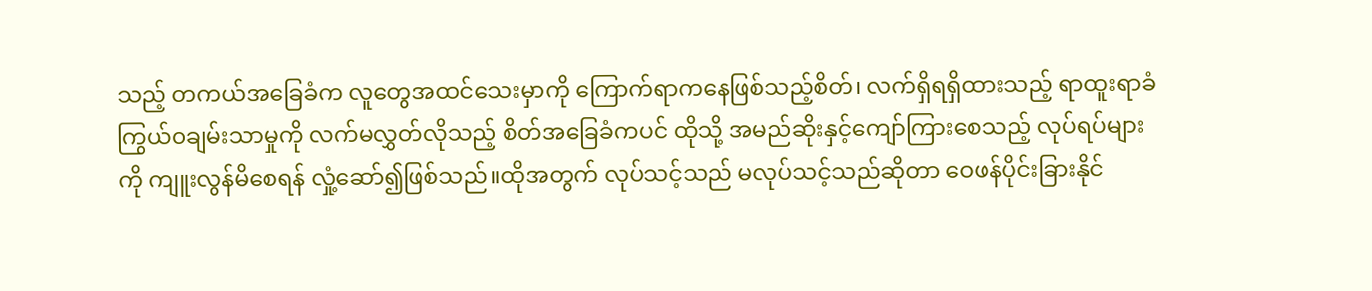သည့် တကယ်အခြေခံက လူတွေအထင်သေးမှာကို ကြောက်ရာကနေဖြစ်သည့်စိတ်၊ လက်ရှိရရှိထားသည့် ရာထူးရာခံကြွယ်၀ချမ်းသာမှုကို လက်မလွှတ်လိုသည့် စိတ်အခြေခံကပင် ထိုသို့ အမည်ဆိုးနှင့်ကျော်ကြားစေသည့် လုပ်ရပ်များကို ကျူးလွန်မိစေရန် လှုံ့ဆော်၍ဖြစ်သည်။ထိုအတွက် လုပ်သင့်သည် မလုပ်သင့်သည်ဆိုတာ ဝေဖန်ပိုင်းခြားနိုင်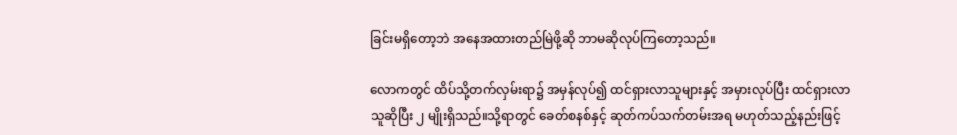ခြင်းမရှိတော့ဘဲ အနေအထားတည်မြဲဖို့ဆို ဘာမဆိုလုပ်ကြတော့သည်။

လောကတွင် ထိပ်သို့တက်လှမ်းရာ၌ အမှန်လုပ်၍ ထင်ရှားလာသူများနှင့် အမှားလုပ်ပြီး ထင်ရှားလာသူဆိုပြီး ၂ မျိုးရှိသည်။သို့ရာတွင် ခေတ်စနစ်နှင့် ဆုတ်ကပ်သက်တမ်းအရ မဟုတ်သည့်နည်းဖြင့်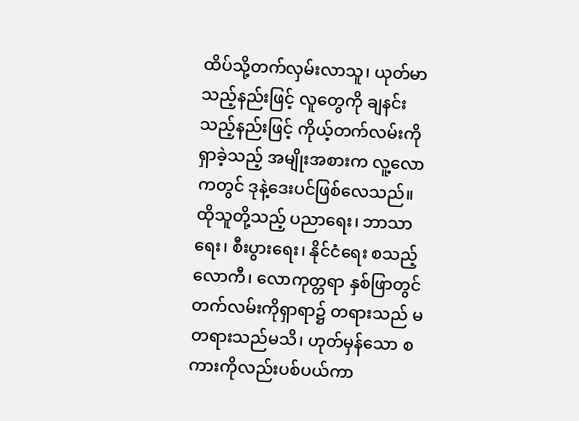ထိပ်သို့တက်လှမ်းလာသူ၊ ယုတ်မာသည့်နည်းဖြင့် လူတွေကို ချနင်းသည့်နည်းဖြင့် ကိုယ့်တက်လမ်းကိုရှာခဲ့သည့် အမျိုးအစားက လူ့လောကတွင် ဒုနဲ့ဒေးပင်ဖြစ်လေသည်။ထိုသူတို့သည့် ပညာရေး၊ ဘာသာရေး၊ စီးပွားရေး၊ နိုင်ငံရေး စသည့် လောကီ၊ လောကုတ္တရာ နှစ်ဖြာတွင် တက်လမ်းကိုရှာရာ၌ တရားသည် မတရားသည်မသိ၊ ဟုတ်မှန်သော စကားကိုလည်းပစ်ပယ်ကာ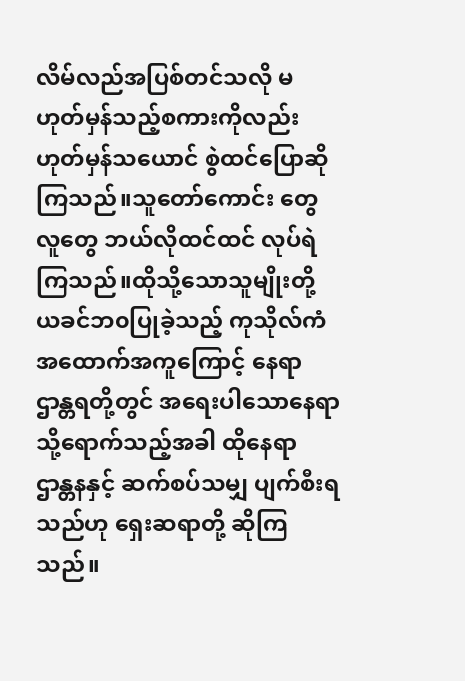လိမ်လည်အပြစ်တင်သလို မဟုတ်မှန်သည့်စကားကိုလည်း ဟုတ်မှန်သယောင် စွဲထင်ပြောဆိုကြသည်။သူတော်ကောင်း တွေ လူတွေ ဘယ်လိုထင်ထင် လုပ်ရဲကြသည်။ထိုသို့သောသူမျိုးတို့ ယခင်ဘ၀ပြုခဲ့သည့် ကုသိုလ်ကံအထောက်အကူကြောင့် နေရာဌာန္တရတို့တွင် အရေးပါသောနေရာသို့ရောက်သည့်အခါ ထိုနေရာ ဌာန္တနနှင့် ဆက်စပ်သမျှ ပျက်စီးရသည်ဟု ရှေးဆရာတို့ ဆိုကြသည်။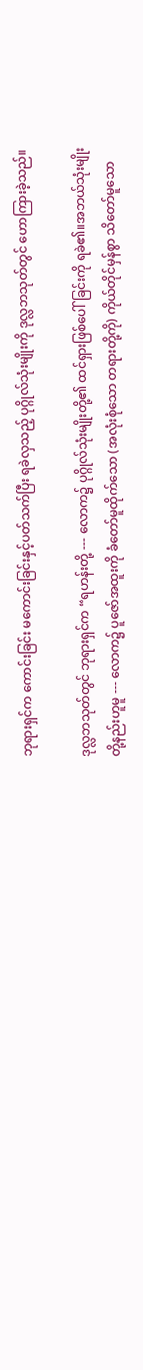ဘုရားရှင်က ကောင်းခြင်း မကောင်းခြင်းနှင့်ပတ်သက်ပြီး ရခဲလှသည့် ပုဂ္ဂိုလ်သုံးမျိုးကို ဒုလ္လဘသုတ်တွင် ဟောကြားခဲ့သည်။

ဒုလ္လဘသုတ်တွင် ဘုရားရှင်က “ရဟန်းတို့ --- လောက၌ ပုဂ္ဂိုလ်သုံးမျိုးတို့၏ ထင်ရှားဖြစ်ပေါ်ခြင်းကို ရခဲ၏။အဘယ်သုံးမျိုးတို့နည်းဟူမူ --- လောက၌ ပူဇော်အထူးကို ခံတော်မူထိုက်သော (အလုံးစုံသော တရားတို့ကို) ကိုယ်တိုင်မှန်စွာ သိတော်မူသော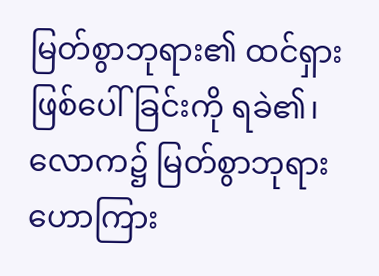မြတ်စွာဘုရား၏ ထင်ရှားဖြစ်ပေါ်ခြင်းကို ရခဲ၏၊ လောက၌ မြတ်စွာဘုရား ဟောကြား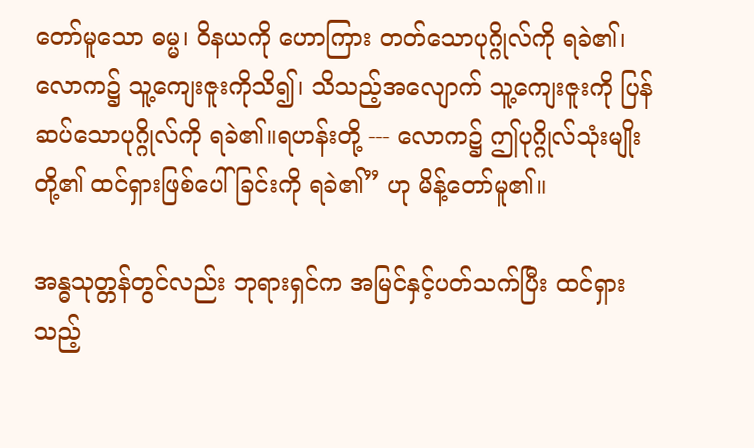တော်မူသော ဓမ္မ၊ ဝိနယကို ဟောကြား တတ်သောပုဂ္ဂိုလ်ကို ရခဲ၏၊ လောက၌ သူ့ကျေးဇူးကိုသိ၍၊ သိသည့်အလျောက် သူ့ကျေးဇူးကို ပြန်ဆပ်သောပုဂ္ဂိုလ်ကို ရခဲ၏။ရဟန်းတို့ --- လောက၌ ဤပုဂ္ဂိုလ်သုံးမျိုးတို့၏ ထင်ရှားဖြစ်ပေါ်ခြင်းကို ရခဲ၏” ဟု မိန့်တော်မူ၏။

အန္ဓသုတ္တန်တွင်လည်း ဘုရားရှင်က အမြင်နှင့်ပတ်သက်ပြီး ထင်ရှားသည့်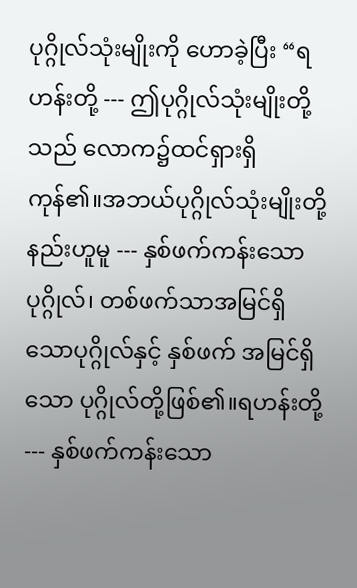ပုဂ္ဂိုလ်သုံးမျိုးကို ဟောခဲ့ပြီး “ရဟန်းတို့ --- ဤပုဂ္ဂိုလ်သုံးမျိုးတို့သည် လောက၌ထင်ရှားရှိကုန်၏။အဘယ်ပုဂ္ဂိုလ်သုံးမျိုးတို့နည်းဟူမူ --- နှစ်ဖက်ကန်းသောပုဂ္ဂိုလ်၊ တစ်ဖက်သာအမြင်ရှိသောပုဂ္ဂိုလ်နှင့် နှစ်ဖက် အမြင်ရှိသော ပုဂ္ဂိုလ်တို့ဖြစ်၏။ရဟန်းတို့ --- နှစ်ဖက်ကန်းသော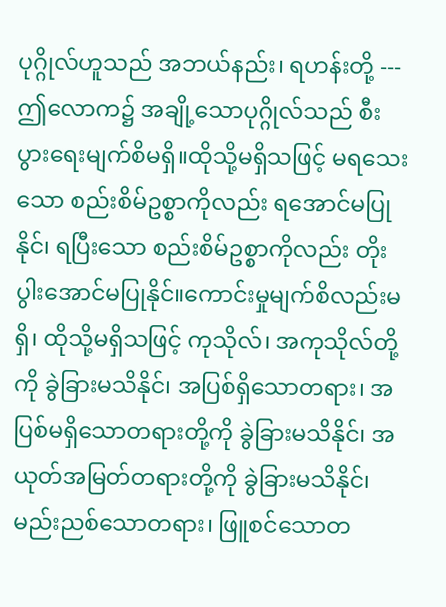ပုဂ္ဂိုလ်ဟူသည် အဘယ်နည်း၊ ရဟန်းတို့ --- ဤလောက၌ အချို့သောပုဂ္ဂိုလ်သည် စီးပွားရေးမျက်စိမရှိ။ထိုသို့မရှိသဖြင့် မရသေးသော စည်းစိမ်ဥစ္စာကိုလည်း ရအောင်မပြုနိုင်၊ ရပြီးသော စည်းစိမ်ဥစ္စာကိုလည်း တိုးပွါးအောင်မပြုနိုင်။ကောင်းမှုမျက်စိလည်းမရှိ၊ ထိုသို့မရှိသဖြင့် ကုသိုလ်၊ အကုသိုလ်တို့ကို ခွဲခြားမသိနိုင်၊ အပြစ်ရှိသောတရား၊ အပြစ်မရှိသောတရားတို့ကို ခွဲခြားမသိနိုင်၊ အယုတ်အမြတ်တရားတို့ကို ခွဲခြားမသိနိုင်၊ မည်းညစ်သောတရား၊ ဖြူစင်သောတ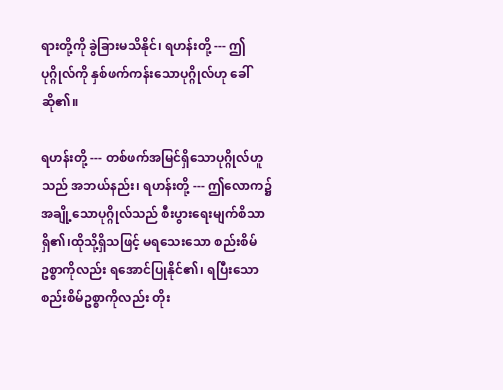ရားတို့ကို ခွဲခြားမသိနိုင်၊ ရဟန်းတို့ --- ဤပုဂ္ဂိုလ်ကို နှစ်ဖက်ကန်းသောပုဂ္ဂိုလ်ဟု ခေါ်ဆို၏။

ရဟန်းတို့ --- တစ်ဖက်အမြင်ရှိသောပုဂ္ဂိုလ်ဟူသည် အဘယ်နည်း၊ ရဟန်းတို့ --- ဤလောက၌ အချို့သောပုဂ္ဂိုလ်သည် စီးပွားရေးမျက်စိသာရှိ၏၊ထိုသို့ရှိသဖြင့် မရသေးသော စည်းစိမ်ဥစ္စာကိုလည်း ရအောင်ပြုနိုင်၏၊ ရပြီးသော စည်းစိမ်ဥစ္စာကိုလည်း တိုး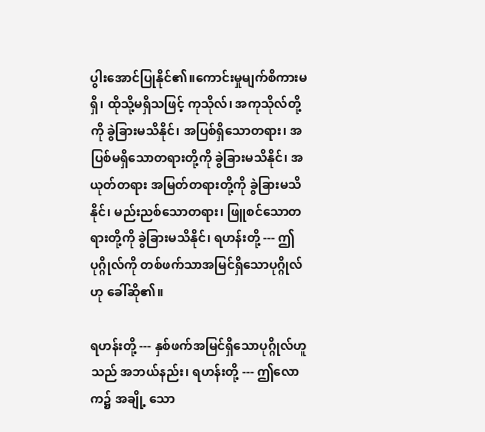ပွါးအောင်ပြုနိုင်၏။ကောင်းမှုမျက်စိကားမရှိ၊ ထိုသို့မရှိသဖြင့် ကုသိုလ်၊ အကုသိုလ်တို့ကို ခွဲခြားမသိနိုင်၊ အပြစ်ရှိသောတရား၊ အပြစ်မရှိသောတရားတို့ကို ခွဲခြားမသိနိုင်၊ အယုတ်တရား အမြတ်တရားတို့ကို ခွဲခြားမသိနိုင်၊ မည်းညစ်သောတရား၊ ဖြူစင်သောတရားတို့ကို ခွဲခြားမသိနိုင်၊ ရဟန်းတို့ --- ဤပုဂ္ဂိုလ်ကို တစ်ဖက်သာအမြင်ရှိသောပုဂ္ဂိုလ်ဟု ခေါ်ဆို၏။

ရဟန်းတို့ --- နှစ်ဖက်အမြင်ရှိသောပုဂ္ဂိုလ်ဟူသည် အဘယ်နည်း၊ ရဟန်းတို့ --- ဤလောက၌ အချို့ သော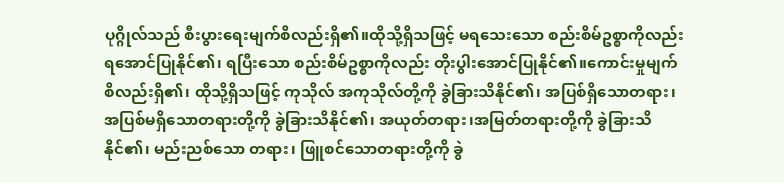ပုဂ္ဂိုလ်သည် စီးပွားရေးမျက်စိလည်းရှိ၏။ထိုသို့ရှိသဖြင့် မရသေးသော စည်းစိမ်ဥစ္စာကိုလည်း ရအောင်ပြုနိုင်၏၊ ရပြီးသော စည်းစိမ်ဥစ္စာကိုလည်း တိုးပွါးအောင်ပြုနိုင်၏။ကောင်းမှုမျက်စိလည်းရှိ၏၊ ထိုသို့ရှိသဖြင့် ကုသိုလ် အကုသိုလ်တို့ကို ခွဲခြားသိနိုင်၏၊ အပြစ်ရှိသောတရား၊ အပြစ်မရှိသောတရားတို့ကို ခွဲခြားသိနိုင်၏၊ အယုတ်တရား၊အမြတ်တရားတို့ကို ခွဲခြားသိနိုင်၏၊ မည်းညစ်သော တရား၊ ဖြူစင်သောတရားတို့ကို ခွဲ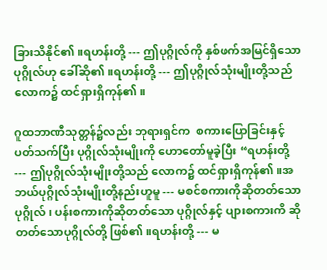ခြားသိနိုင်၏။ရဟန်းတို့ --- ဤပုဂ္ဂိုလ်ကို နှစ်ဖက်အမြင်ရှိသော ပုဂ္ဂိုလ်ဟု ခေါ်ဆို၏။ရဟန်းတို့ --- ဤပုဂ္ဂိုလ်သုံးမျိုးတို့သည် လောက၌ ထင်ရှားရှိကုန်၏။

ဂူထဘာဏီသုတ္တန်၌လည်း ဘုရားရှင်က  စကားပြောခြင်းနှင့်ပတ်သက်ပြီး ပုဂ္ဂိုလ်သုံးမျိုးကို ဟောတော်မူခဲ့ပြီး “ရဟန်းတို့ --- ဤပုဂ္ဂိုလ်သုံးမျိုးတို့သည် လောက၌ ထင်ရှားရှိကုန်၏။အဘယ်ပုဂ္ဂိုလ်သုံးမျိုးတို့နည်းဟူမူ --- မစင်စကားကိုဆိုတတ်သောပုဂ္ဂိုလ်၊ ပန်းစကားကိုဆိုတတ်သော ပုဂ္ဂိုလ်နှင့် ပျားစကားကိ ဆိုတတ်သောပုဂ္ဂိုလ်တို့ ဖြစ်၏။ရဟန်းတို့ --- မ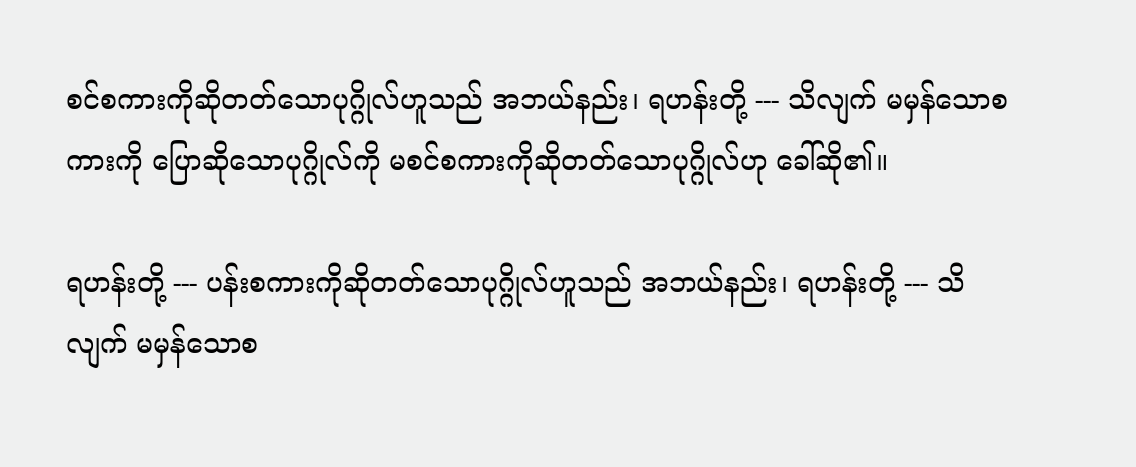စင်စကားကိုဆိုတတ်သောပုဂ္ဂိုလ်ဟူသည် အဘယ်နည်း၊ ရဟန်းတို့ --- သိလျက် မမှန်သောစကားကို ပြောဆိုသောပုဂ္ဂိုလ်ကို မစင်စကားကိုဆိုတတ်သောပုဂ္ဂိုလ်ဟု ခေါ်ဆို၏။

ရဟန်းတို့ --- ပန်းစကားကိုဆိုတတ်သောပုဂ္ဂိုလ်ဟူသည် အဘယ်နည်း၊ ရဟန်းတို့ --- သိလျက် မမှန်သောစ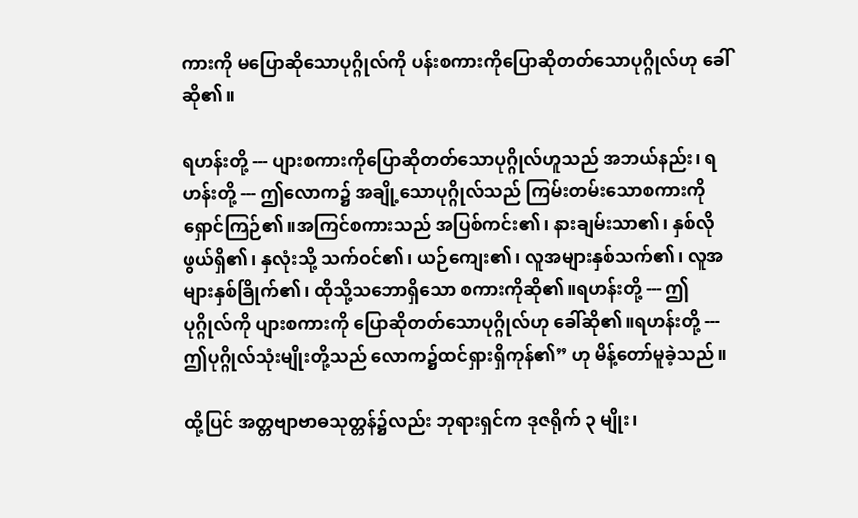ကားကို မပြောဆိုသောပုဂ္ဂိုလ်ကို ပန်းစကားကိုပြောဆိုတတ်သောပုဂ္ဂိုလ်ဟု ခေါ်ဆို၏။

ရဟန်းတို့ --- ပျားစကားကိုပြောဆိုတတ်သောပုဂ္ဂိုလ်ဟူသည် အဘယ်နည်း၊ ရဟန်းတို့ --- ဤလောက၌ အချို့သောပုဂ္ဂိုလ်သည် ကြမ်းတမ်းသောစကားကို ရှောင်ကြဉ်၏။အကြင်စကားသည် အပြစ်ကင်း၏၊ နားချမ်းသာ၏၊ နှစ်လိုဖွယ်ရှိ၏၊ နှလုံးသို့ သက်ဝင်၏၊ ယဉ်ကျေး၏၊ လူအများနှစ်သက်၏၊ လူအများနှစ်ခြိုက်၏၊ ထိုသို့သဘောရှိသော စကားကိုဆို၏။ရဟန်းတို့ --- ဤပုဂ္ဂိုလ်ကို ပျားစကားကို ပြောဆိုတတ်သောပုဂ္ဂိုလ်ဟု ခေါ်ဆို၏။ရဟန်းတို့ --- ဤပုဂ္ဂိုလ်သုံးမျိုးတို့သည် လောက၌ထင်ရှားရှိကုန်၏” ဟု မိန့်တော်မူခဲ့သည်။

ထို့ပြင် အတ္တဗျာဗာဓသုတ္တန်၌လည်း ဘုရားရှင်က ဒုဇရိုက် ၃ မျိုး၊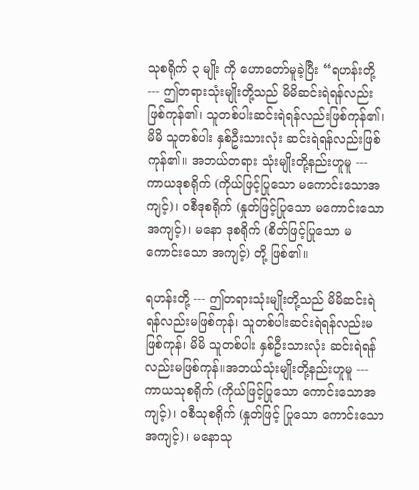သုစရိုက် ၃ မျိုး ကို ဟောတော်မူခဲ့ပြီး “ရဟန်းတို့ --- ဤတရားသုံးမျိုးတို့သည် မိမိဆင်းရဲရန်လည်းဖြစ်ကုန်၏၊ သူတစ်ပါးဆင်းရဲရန်လည်းဖြစ်ကုန်၏၊ မိမိ သူတစ်ပါး နှစ်ဦးသားလုံး ဆင်းရဲရန်လည်းဖြစ်ကုန်၏။ အဘယ်တရား သုံးမျိုးတို့နည်းဟူမူ --- ကာယဒုစရိုက် (ကိုယ်ဖြင့်ပြုသော မကောင်းသောအကျင့်)၊ ဝစီဒုစရိုက် (နှုတ်ဖြင့်ပြုသော မကောင်းသောအကျင့်)၊ မနော ဒုစရိုက် (စိတ်ဖြင့်ပြုသော မကောင်းသော အကျင့်) တို့ ဖြစ်၏။

ရဟန်းတို့ --- ဤတရားသုံးမျိုးတို့သည် မိမိဆင်းရဲရန်လည်းမဖြစ်ကုန်၊ သူတစ်ပါးဆင်းရဲရန်လည်းမဖြစ်ကုန်၊ မိမိ သူတစ်ပါး နှစ်ဦးသားလုံး ဆင်းရဲရန်လည်းမဖြစ်ကုန်။အဘယ်သုံးမျိုးတို့နည်းဟူမူ --- ကာယသုစရိုက် (ကိုယ်ဖြင့်ပြုသော ကောင်းသောအကျင့်)၊ ဝစီသုစရိုက် (နှုတ်ဖြင့် ပြုသော ကောင်းသောအကျင့်)၊ မနောသု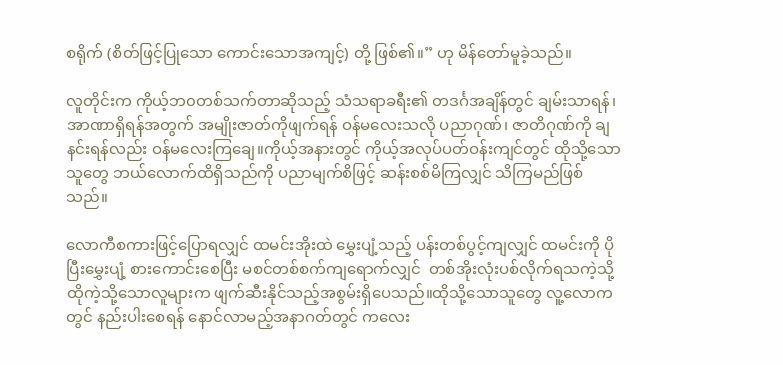စရိုက် (စိတ်ဖြင့်ပြုသော ကောင်းသောအကျင့်) တို့ ဖြစ်၏။” ဟု မိန်တော်မူခဲ့သည်။

လူတိုင်းက ကိုယ့်ဘ၀တစ်သက်တာဆိုသည့် သံသရာခရီး၏ တဒင်္ဂအချိန်တွင် ချမ်းသာရန်၊ အာဏာရှိရန်အတွက် အမျိုးဇာတ်ကိုဖျက်ရန် ဝန်မလေးသလို ပညာဂုဏ်၊ ဇာတိဂုဏ်ကို ချနင်းရန်လည်း ဝန်မလေးကြချေ။ကိုယ့်အနားတွင် ကိုယ့်အလုပ်ပတ်ဝန်းကျင်တွင် ထိုသို့သောသူတွေ ဘယ်လောက်ထိရှိသည်ကို ပညာမျက်စိဖြင့် ဆန်းစစ်မိကြလျှင် သိကြမည်ဖြစ်သည်။

လောကီစကားဖြင့်ပြောရလျှင် ထမင်းအိုးထဲ မွှေးပျံ့သည့် ပန်းတစ်ပွင့်ကျလျှင် ထမင်းကို ပိုပြီးမွှေးပျံ့ စားကောင်းစေပြီး မစင်တစ်စက်ကျရောက်လျှင်  တစ်အိုးလုံးပစ်လိုက်ရသကဲ့သို့ ထိုကဲ့သို့သောလူများက ဖျက်ဆီးနိုင်သည့်အစွမ်းရှိပေသည်။ထိုသို့သောသူတွေ လူ့လောကတွင် နည်းပါးစေရန် နောင်လာမည့်အနာဂတ်တွင် ကလေး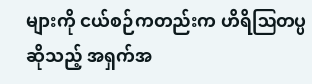များကို ငယ်စဉ်ကတည်းက ဟိရိဩတပ္ပဆိုသည့် အရှက်အ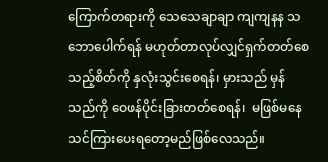ကြောက်တရားကို သေသေချာချာ ကျကျနန သဘောပေါက်ရန် မဟုတ်တာလုပ်လျှင်ရှက်တတ်စေသည့်စိတ်ကို နှလုံးသွင်းစေရန်၊ မှားသည် မှန်သည်ကို ဝေဖန်ပိုင်းခြားတတ်စေရန်၊  မဖြစ်မနေသင်ကြားပေးရတော့မည်ဖြစ်လေသည်။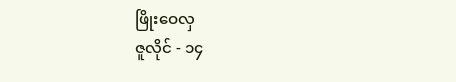ဖြိုးဝေလှ
ဇူလိုင် - ၁၄